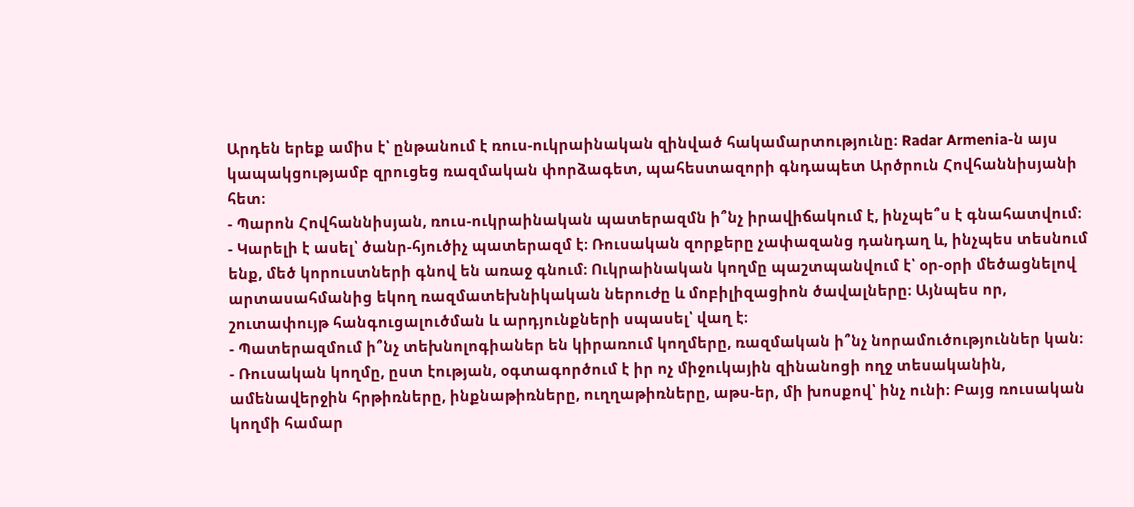Արդեն երեք ամիս է՝ ընթանում է ռուս-ուկրաինական զինված հակամարտությունը։ Radar Armenia-ն այս կապակցությամբ զրուցեց ռազմական փորձագետ, պահեստազորի գնդապետ Արծրուն Հովհաննիսյանի հետ։
- Պարոն Հովհաննիսյան, ռուս-ուկրաինական պատերազմն ի՞նչ իրավիճակում է, ինչպե՞ս է գնահատվում։
- Կարելի է ասել՝ ծանր-հյուծիչ պատերազմ է։ Ռուսական զորքերը չափազանց դանդաղ և, ինչպես տեսնում ենք, մեծ կորուստների գնով են առաջ գնում։ Ուկրաինական կողմը պաշտպանվում է՝ օր-օրի մեծացնելով արտասահմանից եկող ռազմատեխնիկական ներուժը և մոբիլիզացիոն ծավալները։ Այնպես որ, շուտափույթ հանգուցալուծման և արդյունքների սպասել՝ վաղ է։
- Պատերազմում ի՞նչ տեխնոլոգիաներ են կիրառում կողմերը, ռազմական ի՞նչ նորամուծություններ կան։
- Ռուսական կողմը, ըստ էության, օգտագործում է իր ոչ միջուկային զինանոցի ողջ տեսականին, ամենավերջին հրթիռները, ինքնաթիռները, ուղղաթիռները, աթս-եր, մի խոսքով՝ ինչ ունի։ Բայց ռուսական կողմի համար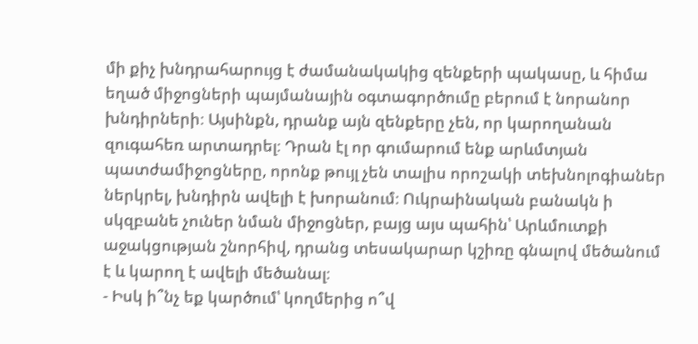մի քիչ խնդրահարույց է ժամանակակից զենքերի պակասը, և հիմա եղած միջոցների պայմանային օգտագործումը բերում է նորանոր խնդիրների։ Այսինքն, դրանք այն զենքերը չեն, որ կարողանան զուգահեռ արտադրել։ Դրան էլ որ գումարում ենք արևմտյան պատժամիջոցները, որոնք թույլ չեն տալիս որոշակի տեխնոլոգիաներ ներկրել, խնդիրն ավելի է խորանում։ Ուկրաինական բանակն ի սկզբանե չուներ նման միջոցներ, բայց այս պահին՝ Արևմուտքի աջակցության շնորհիվ, դրանց տեսակարար կշիռը գնալով մեծանում է և կարող է ավելի մեծանալ։
- Իսկ ի՞նչ եք կարծում՝ կողմերից ո՞վ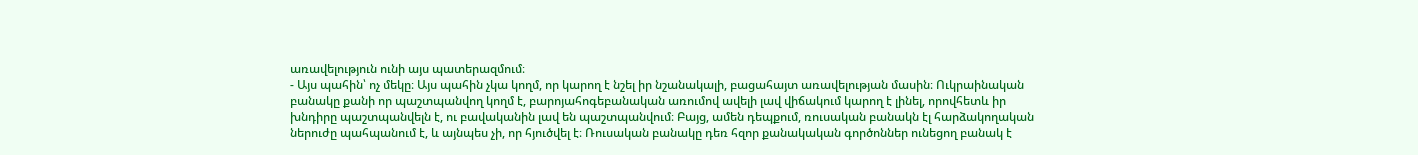առավելություն ունի այս պատերազմում։
- Այս պահին՝ ոչ մեկը։ Այս պահին չկա կողմ, որ կարող է նշել իր նշանակալի, բացահայտ առավելության մասին։ Ուկրաինական բանակը քանի որ պաշտպանվող կողմ է, բարոյահոգեբանական առումով ավելի լավ վիճակում կարող է լինել, որովհետև իր խնդիրը պաշտպանվելն է, ու բավականին լավ են պաշտպանվում։ Բայց, ամեն դեպքում, ռուսական բանակն էլ հարձակողական ներուժը պահպանում է, և այնպես չի, որ հյուծվել է։ Ռուսական բանակը դեռ հզոր քանակական գործոններ ունեցող բանակ է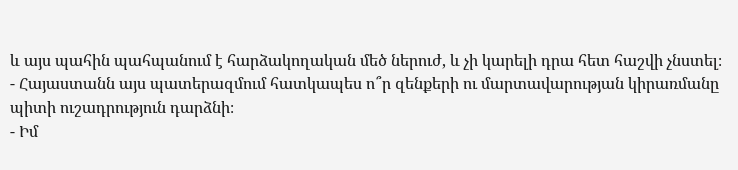և այս պահին պահպանում է հարձակողական մեծ ներուժ, և չի կարելի դրա հետ հաշվի չնստել։
- Հայաստանն այս պատերազմում հատկապես ո՞ր զենքերի ու մարտավարության կիրառմանը պիտի ուշադրություն դարձնի։
- Իմ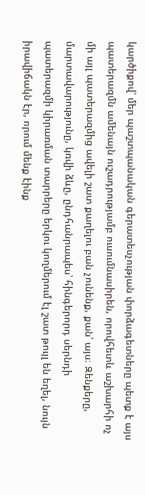կարծիքով՝ մեր պաշտպանական գերատեսչության փորձագետները պետք է այս պատերազմն ամենայն ուշադրությամբ ուսումնասիրեն, որովհետև աշխարհի ոչ մի այլ պատերազմից ավելի շատ քաղելու բան չունենք, քան՝ այս։ Զենքերը, մարտավարությունը, կռվի ձևը, ընդհանրապես՝ հինգերորդ սերնդի պատերազմի կիրառման տարրերը երկու կողմերում էլ շատ թույլ են եղել, նույն իրավիճակն էր, որում մենք էինք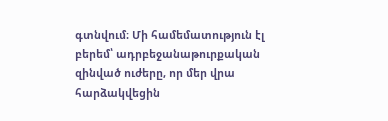գտնվում։ Մի համեմատություն էլ բերեմ՝ ադրբեջանաթուրքական զինված ուժերը, որ մեր վրա հարձակվեցին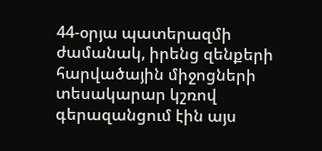44-օրյա պատերազմի ժամանակ, իրենց զենքերի հարվածային միջոցների տեսակարար կշռով գերազանցում էին այս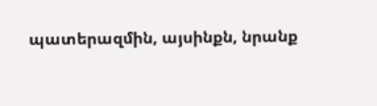պատերազմին, այսինքն, նրանք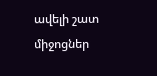ավելի շատ միջոցներ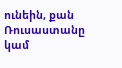ունեին, քան Ռուսաստանը կամ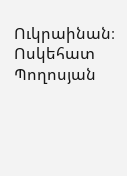Ուկրաինան։
Ոսկեհատ Պողոսյան